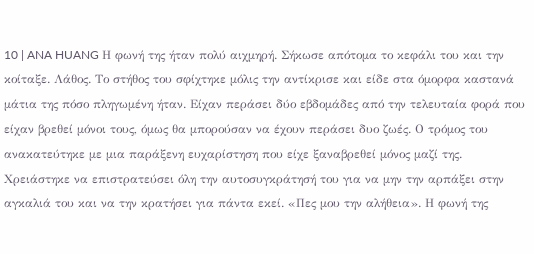10 | ANA HUANG Η φωνή της ήταν πολύ αιχμηρή. Σήκωσε απότομα το κεφάλι του και την κοίταξε. Λάθος. Το στήθος του σφίχτηκε μόλις την αντίκρισε και είδε στα όμορφα καστανά μάτια της πόσο πληγωμένη ήταν. Είχαν περάσει δύο εβδομάδες από την τελευταία φορά που είχαν βρεθεί μόνοι τους, όμως θα μπορούσαν να έχουν περάσει δυο ζωές. Ο τρόμος του ανακατεύτηκε με μια παράξενη ευχαρίστηση που είχε ξαναβρεθεί μόνος μαζί της. Χρειάστηκε να επιστρατεύσει όλη την αυτοσυγκράτησή του για να μην την αρπάξει στην αγκαλιά του και να την κρατήσει για πάντα εκεί. «Πες μου την αλήθεια». Η φωνή της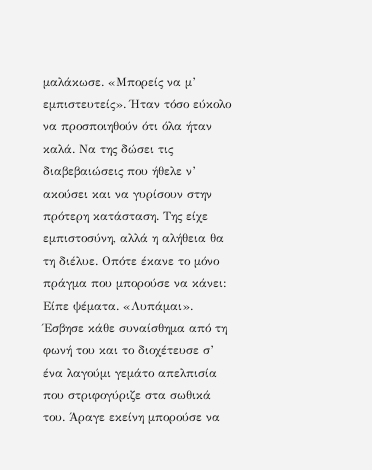μαλάκωσε. «Μπορείς να μ’ εμπιστευτείς». Ήταν τόσο εύκολο να προσποιηθούν ότι όλα ήταν καλά. Να της δώσει τις διαβεβαιώσεις που ήθελε ν’ ακούσει και να γυρίσουν στην πρότερη κατάσταση. Της είχε εμπιστοσύνη, αλλά η αλήθεια θα τη διέλυε. Οπότε έκανε το μόνο πράγμα που μπορούσε να κάνει: Είπε ψέματα. «Λυπάμαι». Έσβησε κάθε συναίσθημα από τη φωνή του και το διοχέτευσε σ’ ένα λαγούμι γεμάτο απελπισία που στριφογύριζε στα σωθικά του. Άραγε εκείνη μπορούσε να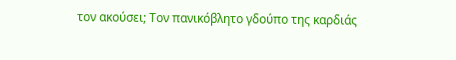τον ακούσει; Τον πανικόβλητο γδούπο της καρδιάς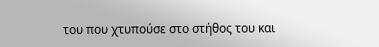του που χτυπούσε στο στήθος του και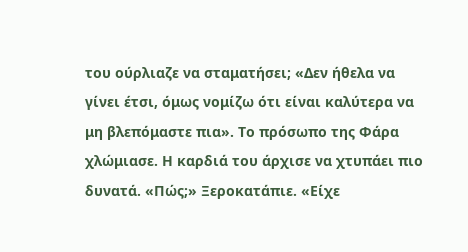του ούρλιαζε να σταματήσει; «Δεν ήθελα να γίνει έτσι, όμως νομίζω ότι είναι καλύτερα να μη βλεπόμαστε πια». Το πρόσωπο της Φάρα χλώμιασε. Η καρδιά του άρχισε να χτυπάει πιο δυνατά. «Πώς;» Ξεροκατάπιε. «Είχε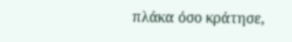πλάκα όσο κράτησε,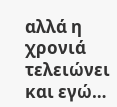αλλά η χρονιά τελειώνει και εγώ…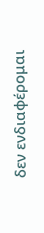δεν ενδιαφέρομαι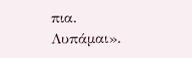πια. Λυπάμαι».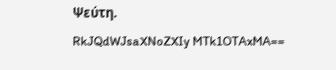Ψεύτη.
RkJQdWJsaXNoZXIy MTk1OTAxMA==